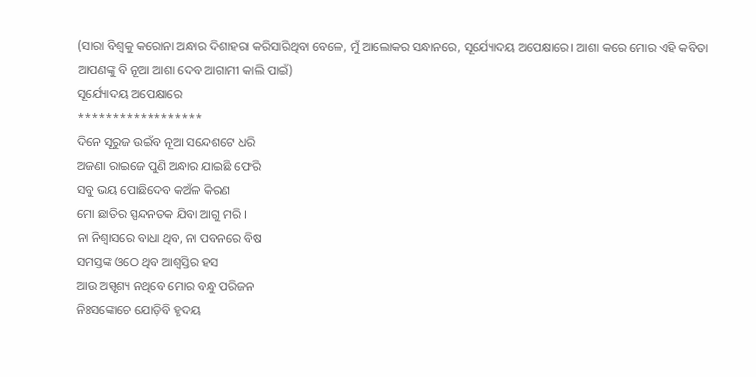(ସାରା ବିଶ୍ବକୁ କରୋନା ଅନ୍ଧାର ଦିଶାହରା କରିସାରିଥିବା ବେଳେ, ମୁଁ ଆଲୋକର ସନ୍ଧାନରେ, ସୂର୍ଯ୍ୟୋଦୟ ଅପେକ୍ଷାରେ। ଆଶା କରେ ମୋର ଏହି କବିତା ଆପଣଙ୍କୁ ବି ନୂଆ ଆଶା ଦେବ ଆଗାମୀ କାଲି ପାଇଁ)
ସୂର୍ଯ୍ୟୋଦୟ ଅପେକ୍ଷାରେ
******************
ଦିନେ ସୂରୁଜ ଉଇଁବ ନୂଆ ସନ୍ଦେଶଟେ ଧରି
ଅଜଣା ରାଇଜେ ପୁଣି ଅନ୍ଧାର ଯାଇଛି ଫେରି
ସବୁ ଭୟ ପୋଛିଦେବ କଅଁଳ କିରଣ
ମୋ ଛାତିର ସ୍ପନ୍ଦନତକ ଯିବା ଆଗୁ ମରି ।
ନା ନିଶ୍ବାସରେ ବାଧା ଥିବ, ନା ପବନରେ ବିଷ
ସମସ୍ତଙ୍କ ଓଠେ ଥିବ ଆଶ୍ବସ୍ତିର ହସ
ଆଉ ଅସ୍ପୃଶ୍ୟ ନଥିବେ ମୋର ବନ୍ଧୁ ପରିଜନ
ନିଃସଙ୍କୋଚେ ଯୋଡ଼ିବି ହୃଦୟ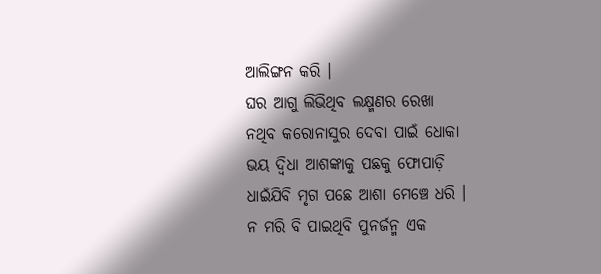ଆଲିଙ୍ଗନ କରି ।
ଘର ଆଗୁ ଲିଭିଥିବ ଲକ୍ଷ୍ମଣର ରେଖା
ନଥିବ କରୋନାସୁର ଦେବା ପାଇଁ ଧୋକା
ଭୟ ଦ୍ବିଧା ଆଶଙ୍କାକୁ ପଛକୁ ଫୋପାଡ଼ି
ଧାଇଁଯିବି ମୃଗ ପଛେ ଆଶା ମେଞ୍ଚେ ଧରି ।
ନ ମରି ବି ପାଇଥିବି ପୁନର୍ଜନ୍ମ ଏକ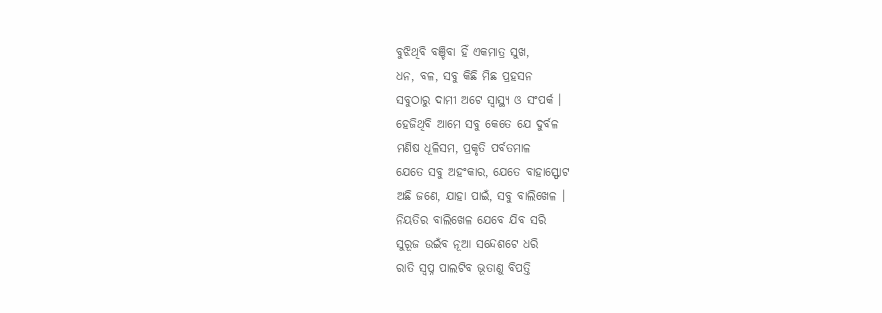ବୁଝିଥିବି ବଞ୍ଚିବା ହିଁ ଏକମାତ୍ର ସୁଖ,
ଧନ, ବଳ, ସବୁ କିଛି ମିଛ ପ୍ରହସନ
ସବୁଠାରୁ ଦାମୀ ଅଟେ ସ୍ବାସ୍ଥ୍ୟ ଓ ସଂପର୍କ ।
ହେଜିଥିବି ଆମେ ସବୁ କେତେ ଯେ ଦୁର୍ବଳ
ମଣିଷ ଧୂଳିସମ, ପ୍ରକୃତି ପର୍ବତମାଳ
ଯେତେ ସବୁ ଅହଂକାର, ଯେତେ ବାହାସ୍ଫୋଟ
ଅଛି ଜଣେ, ଯାହା ପାଇଁ, ସବୁ ବାଲିଖେଳ ।
ନିୟତିର ବାଲିଖେଳ ଯେବେ ଯିବ ସରି
ସୁରୂଜ ଉଇଁବ ନୂଆ ସନ୍ଦେଶଟେ ଧରି
ରାତି ସ୍ବପ୍ନ ପାଲଟିବ ଭୂତାଣୁ ବିପତ୍ତି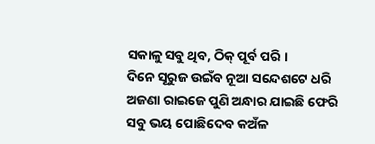ସକାଳୁ ସବୁ ଥିବ, ଠିକ୍ ପୂର୍ବ ପରି ।
ଦିନେ ସୂରୁଜ ଉଇଁବ ନୂଆ ସନ୍ଦେଶଟେ ଧରି
ଅଜଣା ରାଇଜେ ପୁଣି ଅନ୍ଧାର ଯାଇଛି ଫେରି
ସବୁ ଭୟ ପୋଛିଦେବ କଅଁଳ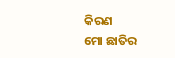କିରଣ
ମୋ ଛାତିର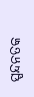ସ୍ପନ୍ଦନତକ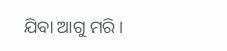ଯିବା ଆଗୁ ମରି ।